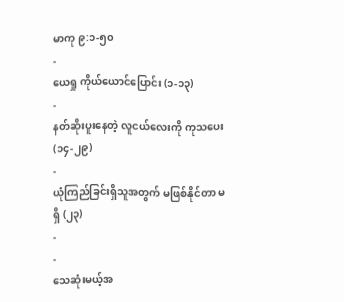မာကု ၉:၁-၅၀
-
ယေရှု ကိုယ်ယောင်ပြောင်း (၁-၁၃)
-
နတ်ဆိုးပူးနေတဲ့ လူငယ်လေးကို ကုသပေး (၁၄-၂၉)
-
ယုံကြည်ခြင်းရှိသူအတွက် မဖြစ်နိုင်တာ မရှိ (၂၃)
-
-
သေဆုံးမယ့်အ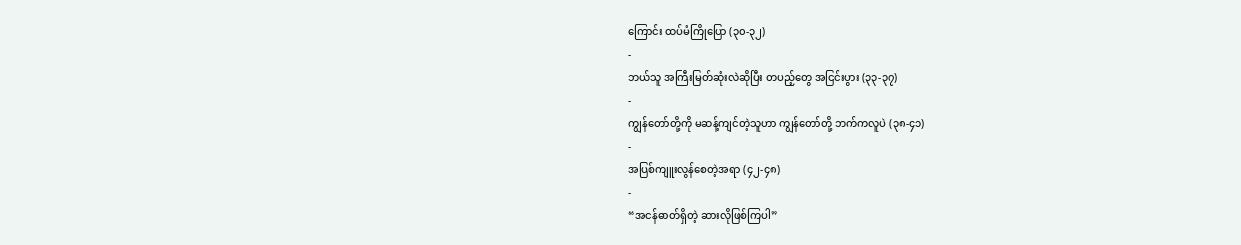ကြောင်း ထပ်မံကြိုပြော (၃၀-၃၂)
-
ဘယ်သူ အကြီးမြတ်ဆုံးလဲဆိုပြီး တပည့်တွေ အငြင်းပွား (၃၃-၃၇)
-
ကျွန်တော်တို့ကို မဆန့်ကျင်တဲ့သူဟာ ကျွန်တော်တို့ ဘက်ကလူပဲ (၃၈-၄၁)
-
အပြစ်ကျူးလွန်စေတဲ့အရာ (၄၂-၄၈)
-
“အငန်ဓာတ်ရှိတဲ့ ဆားလိုဖြစ်ကြပါ”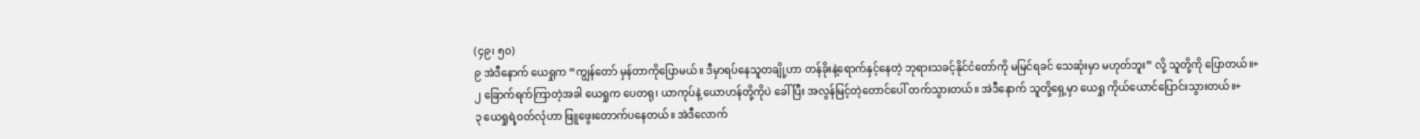(၄၉၊ ၅၀)
၉ အဲဒီနောက် ယေရှုက “ကျွန်တော် မှန်တာကိုပြောမယ်။ ဒီမှာရပ်နေသူတချို့ဟာ တန်ခိုးနဲ့ရောက်နှင့်နေတဲ့ ဘုရားသခင့်နိုင်ငံတော်ကို မမြင်ရခင် သေဆုံးမှာ မဟုတ်ဘူး” လို့ သူတို့ကို ပြောတယ်။+
၂ ခြောက်ရက်ကြာတဲ့အခါ ယေရှုက ပေတရု၊ ယာကုပ်နဲ့ ယောဟန်တို့ကိုပဲ ခေါ်ပြီး အလွန်မြင့်တဲ့တောင်ပေါ် တက်သွားတယ်။ အဲဒီနောက် သူတို့ရှေ့မှာ ယေရှု ကိုယ်ယောင်ပြောင်းသွားတယ်။+
၃ ယေရှုရဲ့ဝတ်လုံဟာ ဖြူဖွေးတောက်ပနေတယ်။ အဲဒီလောက်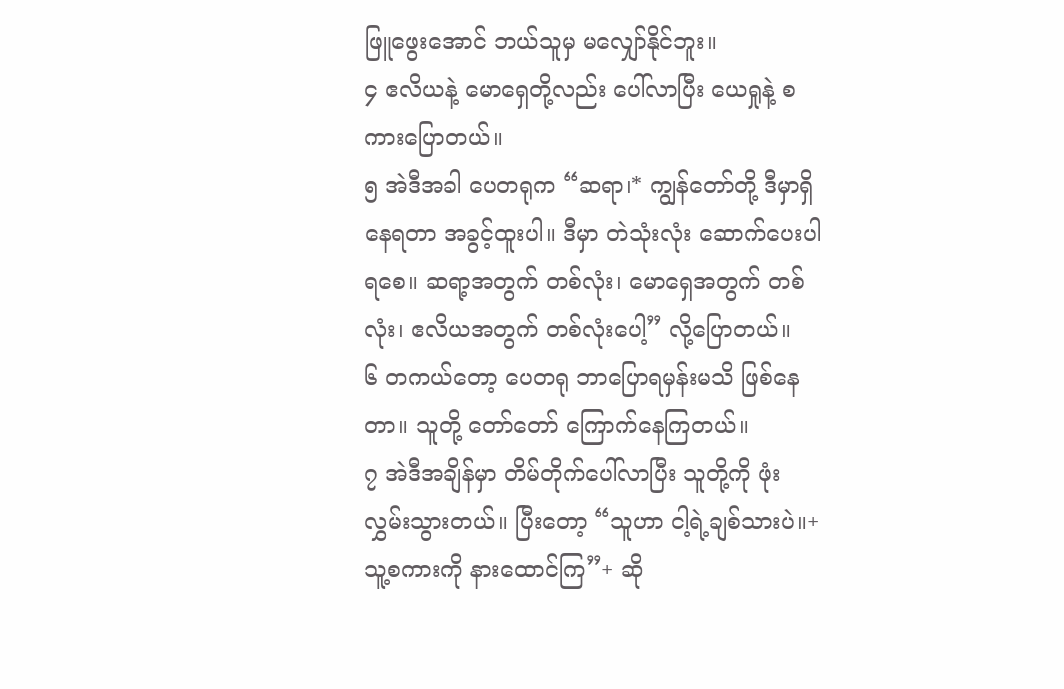ဖြူဖွေးအောင် ဘယ်သူမှ မလျှော်နိုင်ဘူး။
၄ ဧလိယနဲ့ မောရှေတို့လည်း ပေါ်လာပြီး ယေရှုနဲ့ စကားပြောတယ်။
၅ အဲဒီအခါ ပေတရုက “ဆရာ၊* ကျွန်တော်တို့ ဒီမှာရှိနေရတာ အခွင့်ထူးပါ။ ဒီမှာ တဲသုံးလုံး ဆောက်ပေးပါရစေ။ ဆရာ့အတွက် တစ်လုံး၊ မောရှေအတွက် တစ်လုံး၊ ဧလိယအတွက် တစ်လုံးပေါ့” လို့ပြောတယ်။
၆ တကယ်တော့ ပေတရု ဘာပြောရမှန်းမသိ ဖြစ်နေတာ။ သူတို့ တော်တော် ကြောက်နေကြတယ်။
၇ အဲဒီအချိန်မှာ တိမ်တိုက်ပေါ်လာပြီး သူတို့ကို ဖုံးလွှမ်းသွားတယ်။ ပြီးတော့ “သူဟာ ငါ့ရဲ့ချစ်သားပဲ။+ သူ့စကားကို နားထောင်ကြ”+ ဆို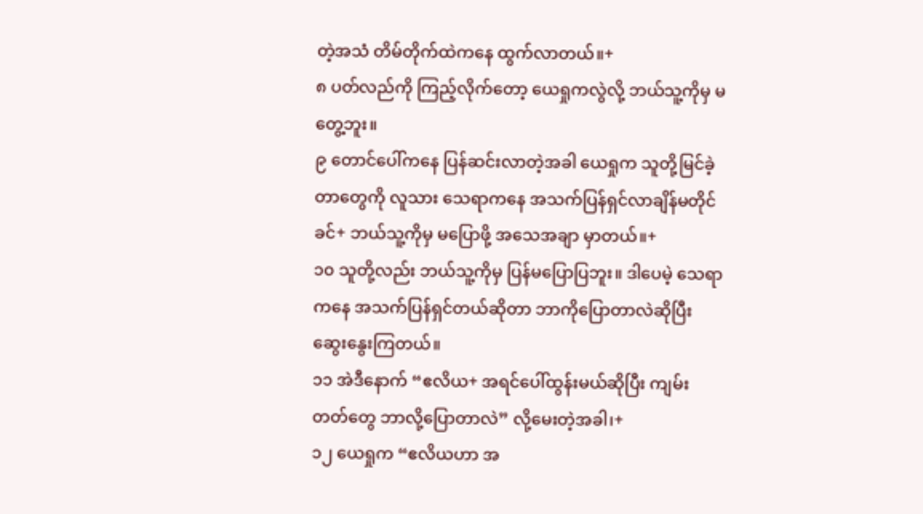တဲ့အသံ တိမ်တိုက်ထဲကနေ ထွက်လာတယ်။+
၈ ပတ်လည်ကို ကြည့်လိုက်တော့ ယေရှုကလွဲလို့ ဘယ်သူ့ကိုမှ မတွေ့ဘူး။
၉ တောင်ပေါ်ကနေ ပြန်ဆင်းလာတဲ့အခါ ယေရှုက သူတို့မြင်ခဲ့တာတွေကို လူသား သေရာကနေ အသက်ပြန်ရှင်လာချိန်မတိုင်ခင်+ ဘယ်သူ့ကိုမှ မပြောဖို့ အသေအချာ မှာတယ်။+
၁၀ သူတို့လည်း ဘယ်သူ့ကိုမှ ပြန်မပြောပြဘူး။ ဒါပေမဲ့ သေရာကနေ အသက်ပြန်ရှင်တယ်ဆိုတာ ဘာကိုပြောတာလဲဆိုပြီး ဆွေးနွေးကြတယ်။
၁၁ အဲဒီနောက် “ဧလိယ+ အရင်ပေါ်ထွန်းမယ်ဆိုပြီး ကျမ်းတတ်တွေ ဘာလို့ပြောတာလဲ” လို့မေးတဲ့အခါ၊+
၁၂ ယေရှုက “ဧလိယဟာ အ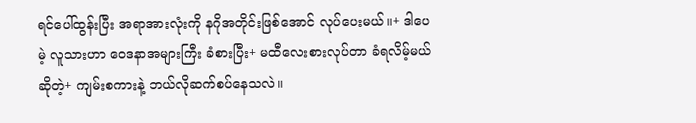ရင်ပေါ်ထွန်းပြီး အရာအားလုံးကို နဂိုအတိုင်းဖြစ်အောင် လုပ်ပေးမယ်။+ ဒါပေမဲ့ လူသားဟာ ဝေဒနာအများကြီး ခံစားပြီး+ မထီလေးစားလုပ်တာ ခံရလိမ့်မယ်ဆိုတဲ့+ ကျမ်းစကားနဲ့ ဘယ်လိုဆက်စပ်နေသလဲ။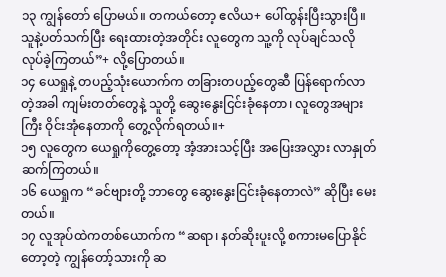၁၃ ကျွန်တော် ပြောမယ်။ တကယ်တော့ ဧလိယ+ ပေါ်ထွန်းပြီးသွားပြီ။ သူနဲ့ပတ်သက်ပြီး ရေးထားတဲ့အတိုင်း လူတွေက သူ့ကို လုပ်ချင်သလို လုပ်ခဲ့ကြတယ်”+ လို့ပြောတယ်။
၁၄ ယေရှုနဲ့ တပည့်သုံးယောက်က တခြားတပည့်တွေဆီ ပြန်ရောက်လာတဲ့အခါ ကျမ်းတတ်တွေနဲ့ သူတို့ ဆွေးနွေးငြင်းခုံနေတာ၊ လူတွေအများကြီး ဝိုင်းအုံနေတာကို တွေ့လိုက်ရတယ်။+
၁၅ လူတွေက ယေရှုကိုတွေ့တော့ အံ့အားသင့်ပြီး အပြေးအလွှား လာနှုတ်ဆက်ကြတယ်။
၁၆ ယေရှုက “ခင်ဗျားတို့ ဘာတွေ ဆွေးနွေးငြင်းခုံနေတာလဲ” ဆိုပြီး မေးတယ်။
၁၇ လူအုပ်ထဲကတစ်ယောက်က “ဆရာ၊ နတ်ဆိုးပူးလို့ စကားမပြောနိုင်တော့တဲ့ ကျွန်တော့်သားကို ဆ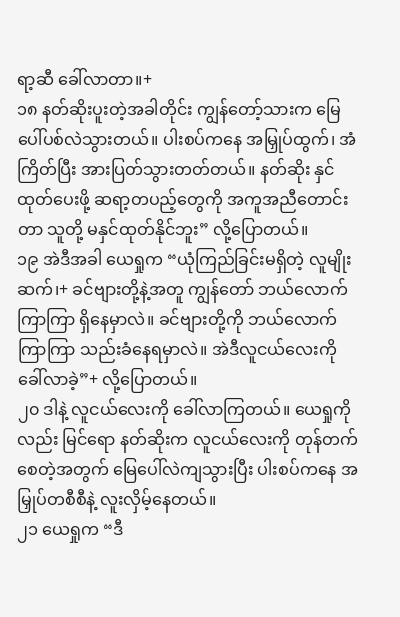ရာ့ဆီ ခေါ်လာတာ။+
၁၈ နတ်ဆိုးပူးတဲ့အခါတိုင်း ကျွန်တော့်သားက မြေပေါ်ပစ်လဲသွားတယ်။ ပါးစပ်ကနေ အမြှုပ်ထွက်၊ အံကြိတ်ပြီး အားပြတ်သွားတတ်တယ်။ နတ်ဆိုး နှင်ထုတ်ပေးဖို့ ဆရာ့တပည့်တွေကို အကူအညီတောင်းတာ သူတို့ မနှင်ထုတ်နိုင်ဘူး” လို့ပြောတယ်။
၁၉ အဲဒီအခါ ယေရှုက “ယုံကြည်ခြင်းမရှိတဲ့ လူမျိုးဆက်၊+ ခင်ဗျားတို့နဲ့အတူ ကျွန်တော် ဘယ်လောက်ကြာကြာ ရှိနေမှာလဲ။ ခင်ဗျားတို့ကို ဘယ်လောက်ကြာကြာ သည်းခံနေရမှာလဲ။ အဲဒီလူငယ်လေးကို ခေါ်လာခဲ့”+ လို့ပြောတယ်။
၂၀ ဒါနဲ့ လူငယ်လေးကို ခေါ်လာကြတယ်။ ယေရှုကိုလည်း မြင်ရော နတ်ဆိုးက လူငယ်လေးကို တုန်တက်စေတဲ့အတွက် မြေပေါ်လဲကျသွားပြီး ပါးစပ်ကနေ အမြှုပ်တစီစီနဲ့ လူးလှိမ့်နေတယ်။
၂၁ ယေရှုက “ဒီ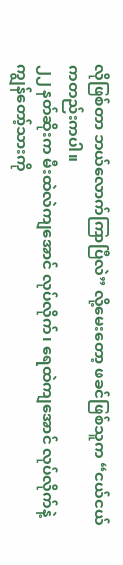လိုဖြစ်တာ ဘယ်လောက်ကြာပြီလဲ” လို့မေးတော့ ဖခင်ဖြစ်သူက “ငယ်ငယ်ကတည်းကပါ။
၂၂ နတ်ဆိုးက မီးထဲလဲကျအောင် လုပ်လိုက်၊ ရေထဲကျအောင် လုပ်လိုက်နဲ့ ကျွန်တော့်သားကို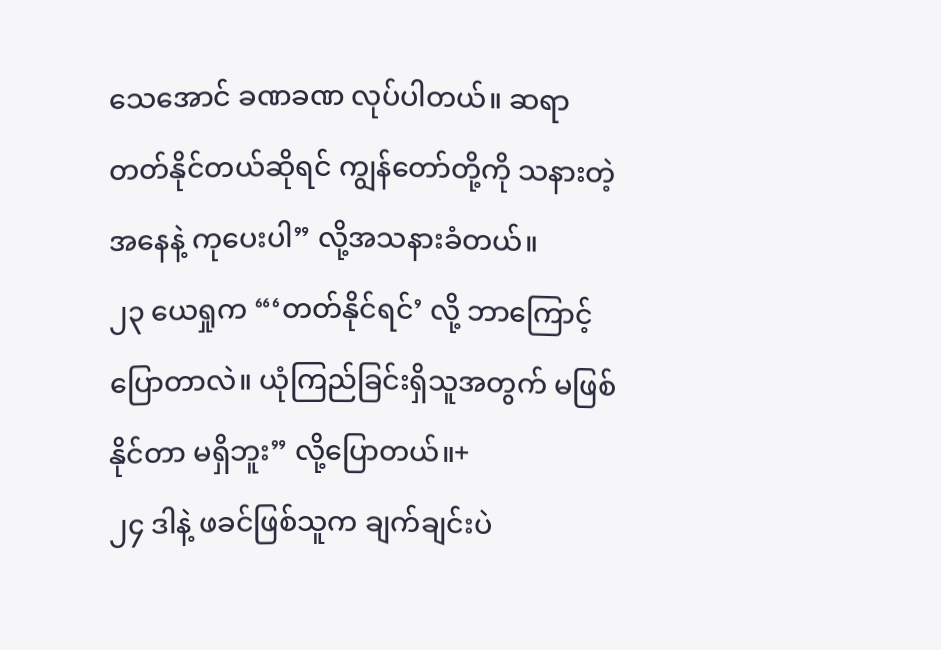သေအောင် ခဏခဏ လုပ်ပါတယ်။ ဆရာ တတ်နိုင်တယ်ဆိုရင် ကျွန်တော်တို့ကို သနားတဲ့အနေနဲ့ ကုပေးပါ” လို့အသနားခံတယ်။
၂၃ ယေရှုက “‘တတ်နိုင်ရင်’ လို့ ဘာကြောင့်ပြောတာလဲ။ ယုံကြည်ခြင်းရှိသူအတွက် မဖြစ်နိုင်တာ မရှိဘူး” လို့ပြောတယ်။+
၂၄ ဒါနဲ့ ဖခင်ဖြစ်သူက ချက်ချင်းပဲ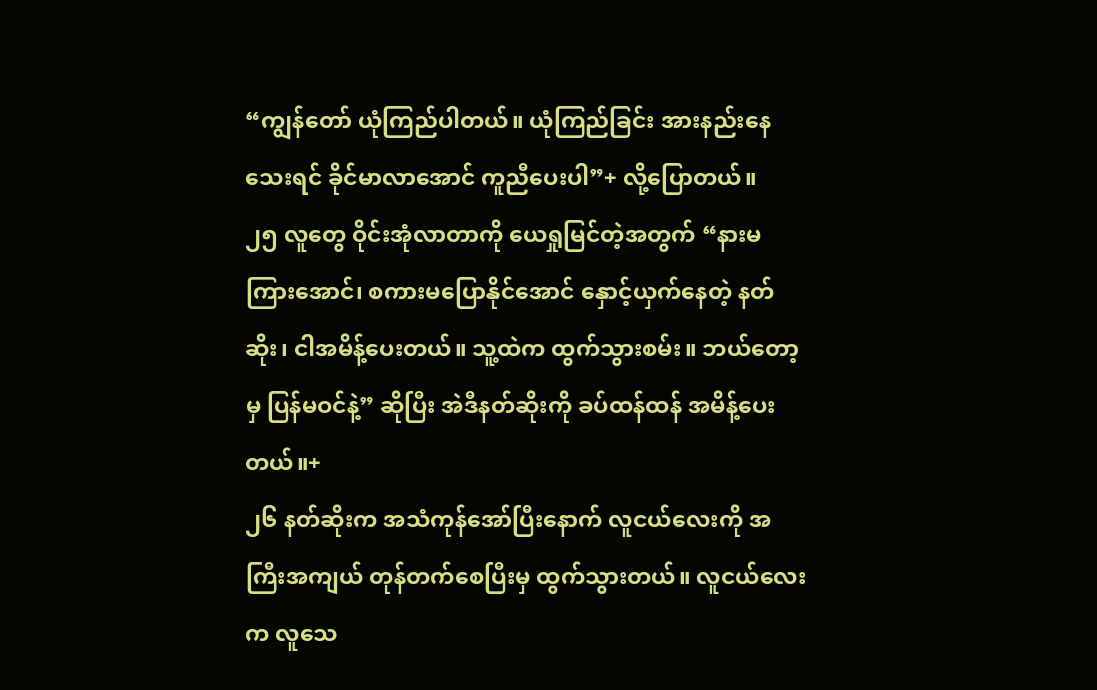“ကျွန်တော် ယုံကြည်ပါတယ်။ ယုံကြည်ခြင်း အားနည်းနေသေးရင် ခိုင်မာလာအောင် ကူညီပေးပါ”+ လို့ပြောတယ်။
၂၅ လူတွေ ဝိုင်းအုံလာတာကို ယေရှုမြင်တဲ့အတွက် “နားမကြားအောင်၊ စကားမပြောနိုင်အောင် နှောင့်ယှက်နေတဲ့ နတ်ဆိုး၊ ငါအမိန့်ပေးတယ်။ သူ့ထဲက ထွက်သွားစမ်း။ ဘယ်တော့မှ ပြန်မဝင်နဲ့” ဆိုပြီး အဲဒီနတ်ဆိုးကို ခပ်ထန်ထန် အမိန့်ပေးတယ်။+
၂၆ နတ်ဆိုးက အသံကုန်အော်ပြီးနောက် လူငယ်လေးကို အကြီးအကျယ် တုန်တက်စေပြီးမှ ထွက်သွားတယ်။ လူငယ်လေးက လူသေ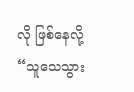လို ဖြစ်နေလို့ “သူသေသွား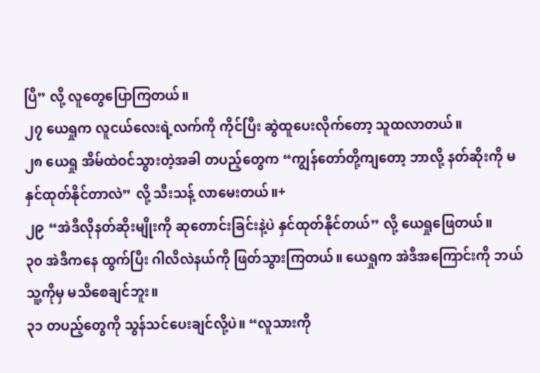ပြီ” လို့ လူတွေပြောကြတယ်။
၂၇ ယေရှုက လူငယ်လေးရဲ့လက်ကို ကိုင်ပြီး ဆွဲထူပေးလိုက်တော့ သူထလာတယ်။
၂၈ ယေရှု အိမ်ထဲဝင်သွားတဲ့အခါ တပည့်တွေက “ကျွန်တော်တို့ကျတော့ ဘာလို့ နတ်ဆိုးကို မနှင်ထုတ်နိုင်တာလဲ” လို့ သီးသန့် လာမေးတယ်။+
၂၉ “အဲဒီလိုနတ်ဆိုးမျိုးကို ဆုတောင်းခြင်းနဲ့ပဲ နှင်ထုတ်နိုင်တယ်” လို့ ယေရှုဖြေတယ်။
၃၀ အဲဒီကနေ ထွက်ပြီး ဂါလိလဲနယ်ကို ဖြတ်သွားကြတယ်။ ယေရှုက အဲဒီအကြောင်းကို ဘယ်သူ့ကိုမှ မသိစေချင်ဘူး။
၃၁ တပည့်တွေကို သွန်သင်ပေးချင်လို့ပဲ။ “လူသားကို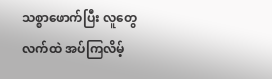သစ္စာဖောက်ပြီး လူတွေလက်ထဲ အပ်ကြလိမ့်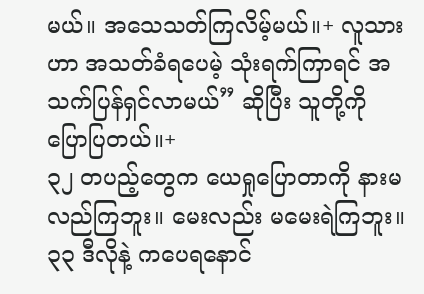မယ်။ အသေသတ်ကြလိမ့်မယ်။+ လူသားဟာ အသတ်ခံရပေမဲ့ သုံးရက်ကြာရင် အသက်ပြန်ရှင်လာမယ်” ဆိုပြီး သူတို့ကို ပြောပြတယ်။+
၃၂ တပည့်တွေက ယေရှုပြောတာကို နားမလည်ကြဘူး။ မေးလည်း မမေးရဲကြဘူး။
၃၃ ဒီလိုနဲ့ ကပေရနောင်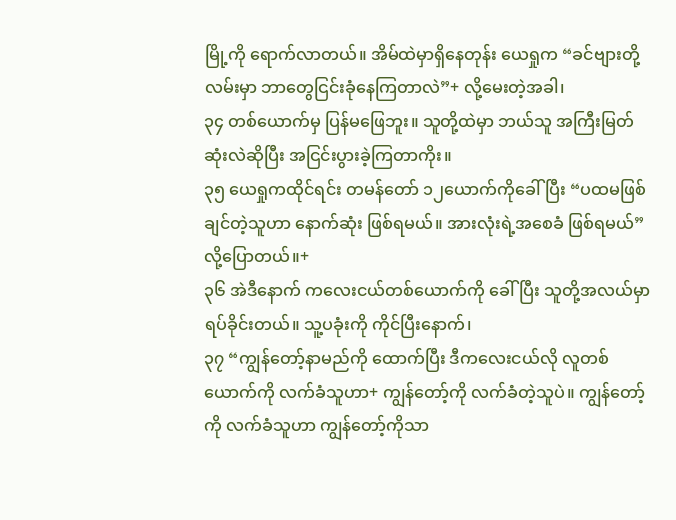မြို့ကို ရောက်လာတယ်။ အိမ်ထဲမှာရှိနေတုန်း ယေရှုက “ခင်ဗျားတို့ လမ်းမှာ ဘာတွေငြင်းခုံနေကြတာလဲ”+ လို့မေးတဲ့အခါ၊
၃၄ တစ်ယောက်မှ ပြန်မဖြေဘူး။ သူတို့ထဲမှာ ဘယ်သူ အကြီးမြတ်ဆုံးလဲဆိုပြီး အငြင်းပွားခဲ့ကြတာကိုး။
၃၅ ယေရှုကထိုင်ရင်း တမန်တော် ၁၂ယောက်ကိုခေါ်ပြီး “ပထမဖြစ်ချင်တဲ့သူဟာ နောက်ဆုံး ဖြစ်ရမယ်။ အားလုံးရဲ့အစေခံ ဖြစ်ရမယ်” လို့ပြောတယ်။+
၃၆ အဲဒီနောက် ကလေးငယ်တစ်ယောက်ကို ခေါ်ပြီး သူတို့အလယ်မှာ ရပ်ခိုင်းတယ်။ သူ့ပခုံးကို ကိုင်ပြီးနောက်၊
၃၇ “ကျွန်တော့်နာမည်ကို ထောက်ပြီး ဒီကလေးငယ်လို လူတစ်ယောက်ကို လက်ခံသူဟာ+ ကျွန်တော့်ကို လက်ခံတဲ့သူပဲ။ ကျွန်တော့်ကို လက်ခံသူဟာ ကျွန်တော့်ကိုသာ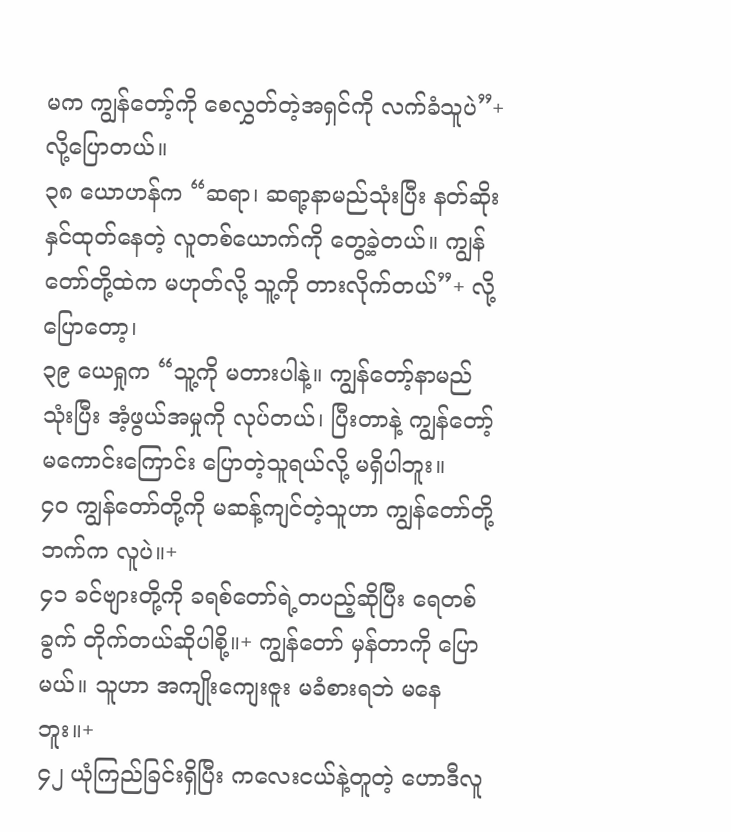မက ကျွန်တော့်ကို စေလွှတ်တဲ့အရှင်ကို လက်ခံသူပဲ”+ လို့ပြောတယ်။
၃၈ ယောဟန်က “ဆရာ၊ ဆရာ့နာမည်သုံးပြီး နတ်ဆိုးနှင်ထုတ်နေတဲ့ လူတစ်ယောက်ကို တွေ့ခဲ့တယ်။ ကျွန်တော်တို့ထဲက မဟုတ်လို့ သူ့ကို တားလိုက်တယ်”+ လို့ပြောတော့၊
၃၉ ယေရှုက “သူ့ကို မတားပါနဲ့။ ကျွန်တော့်နာမည်သုံးပြီး အံ့ဖွယ်အမှုကို လုပ်တယ်၊ ပြီးတာနဲ့ ကျွန်တော့်မကောင်းကြောင်း ပြောတဲ့သူရယ်လို့ မရှိပါဘူး။
၄၀ ကျွန်တော်တို့ကို မဆန့်ကျင်တဲ့သူဟာ ကျွန်တော်တို့ဘက်က လူပဲ။+
၄၁ ခင်ဗျားတို့ကို ခရစ်တော်ရဲ့တပည့်ဆိုပြီး ရေတစ်ခွက် တိုက်တယ်ဆိုပါစို့။+ ကျွန်တော် မှန်တာကို ပြောမယ်။ သူဟာ အကျိုးကျေးဇူး မခံစားရဘဲ မနေဘူး။+
၄၂ ယုံကြည်ခြင်းရှိပြီး ကလေးငယ်နဲ့တူတဲ့ ဟောဒီလူ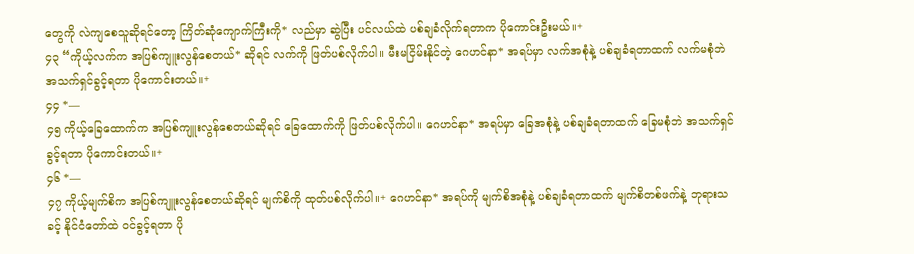တွေကို လဲကျစေသူဆိုရင်တော့ ကြိတ်ဆုံကျောက်ကြီးကို* လည်မှာ ဆွဲပြီး ပင်လယ်ထဲ ပစ်ချခံလိုက်ရတာက ပိုကောင်းဦးမယ်။+
၄၃ “ကိုယ့်လက်က အပြစ်ကျူးလွန်စေတယ်* ဆိုရင် လက်ကို ဖြတ်ပစ်လိုက်ပါ။ မီးမငြိမ်းနိုင်တဲ့ ဂေဟင်နာ* အရပ်မှာ လက်အစုံနဲ့ ပစ်ချခံရတာထက် လက်မစုံဘဲ အသက်ရှင်ခွင့်ရတာ ပိုကောင်းတယ်။+
၄၄ *—
၄၅ ကိုယ့်ခြေထောက်က အပြစ်ကျူးလွန်စေတယ်ဆိုရင် ခြေထောက်ကို ဖြတ်ပစ်လိုက်ပါ။ ဂေဟင်နာ* အရပ်မှာ ခြေအစုံနဲ့ ပစ်ချခံရတာထက် ခြေမစုံဘဲ အသက်ရှင်ခွင့်ရတာ ပိုကောင်းတယ်။+
၄၆ *—
၄၇ ကိုယ့်မျက်စိက အပြစ်ကျူးလွန်စေတယ်ဆိုရင် မျက်စိကို ထုတ်ပစ်လိုက်ပါ။+ ဂေဟင်နာ* အရပ်ကို မျက်စိအစုံနဲ့ ပစ်ချခံရတာထက် မျက်စိတစ်ဖက်နဲ့ ဘုရားသခင့် နိုင်ငံတော်ထဲ ဝင်ခွင့်ရတာ ပို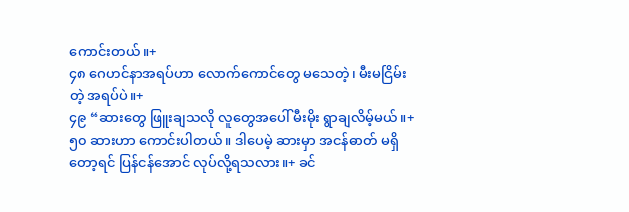ကောင်းတယ်။+
၄၈ ဂေဟင်နာအရပ်ဟာ လောက်ကောင်တွေ မသေတဲ့၊ မီးမငြိမ်းတဲ့ အရပ်ပဲ။+
၄၉ “ဆားတွေ ဖြူးချသလို လူတွေအပေါ် မီးမိုး ရွာချလိမ့်မယ်။+
၅၀ ဆားဟာ ကောင်းပါတယ်။ ဒါပေမဲ့ ဆားမှာ အငန်ဓာတ် မရှိတော့ရင် ပြန်ငန်အောင် လုပ်လို့ရသလား။+ ခင်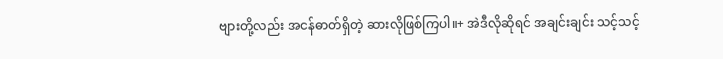ဗျားတို့လည်း အငန်ဓာတ်ရှိတဲ့ ဆားလိုဖြစ်ကြပါ။+ အဲဒီလိုဆိုရင် အချင်းချင်း သင့်သင့်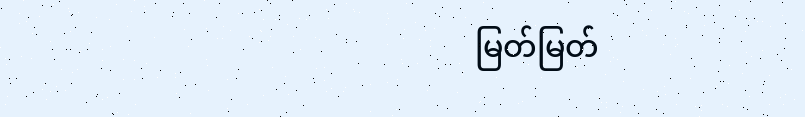မြတ်မြတ်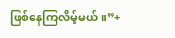ဖြစ်နေကြလိမ့်မယ်။”+